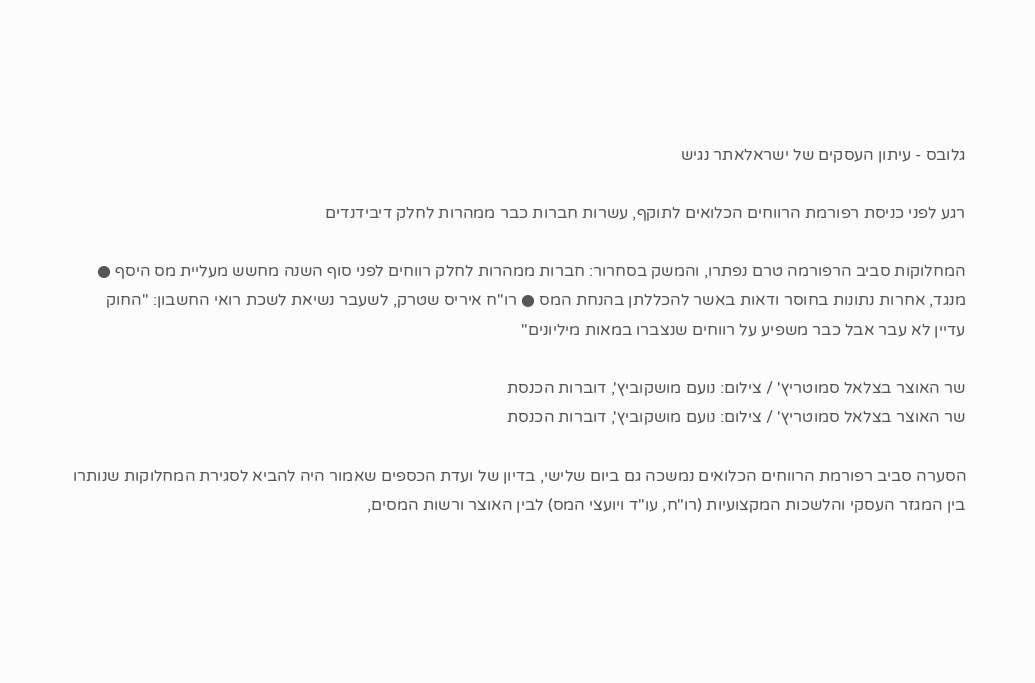גלובס - עיתון העסקים של ישראלאתר נגיש

רגע לפני כניסת רפורמת הרווחים הכלואים לתוקף, עשרות חברות כבר ממהרות לחלק דיבידנדים

המחלוקות סביב הרפורמה טרם נפתרו, והמשק בסחרור: חברות ממהרות לחלק רווחים לפני סוף השנה מחשש מעליית מס היסף ● מנגד, אחרות נתונות בחוסר ודאות באשר להכללתן בהנחת המס ● רו"ח איריס שטרק, לשעבר נשיאת לשכת רואי החשבון: "החוק עדיין לא עבר אבל כבר משפיע על רווחים שנצברו במאות מיליונים"

שר האוצר בצלאל סמוטריץ' / צילום: נועם מושקוביץ', דוברות הכנסת
שר האוצר בצלאל סמוטריץ' / צילום: נועם מושקוביץ', דוברות הכנסת

הסערה סביב רפורמת הרווחים הכלואים נמשכה גם ביום שלישי, בדיון של ועדת הכספים שאמור היה להביא לסגירת המחלוקות שנותרו בין המגזר העסקי והלשכות המקצועיות (רו"ח, עו"ד ויועצי המס) לבין האוצר ורשות המסים,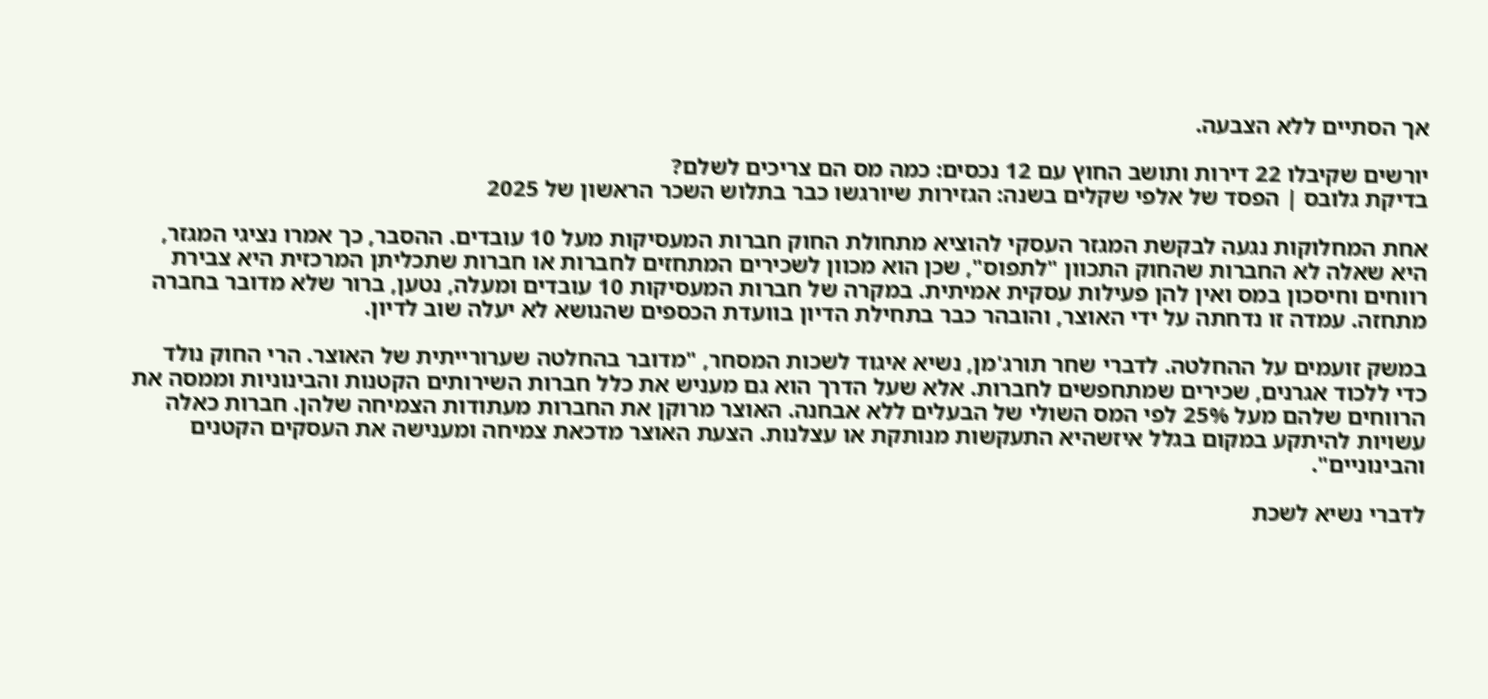אך הסתיים ללא הצבעה.

יורשים שקיבלו 22 דירות ותושב החוץ עם 12 נכסים: כמה מס הם צריכים לשלם?
בדיקת גלובס | הפסד של אלפי שקלים בשנה: הגזירות שיורגשו כבר בתלוש השכר הראשון של 2025

אחת המחלוקות נגעה לבקשת המגזר העסקי להוציא מתחולת החוק חברות המעסיקות מעל 10 עובדים. ההסבר, כך אמרו נציגי המגזר, היא שאלה לא החברות שהחוק התכוון "לתפוס", שכן הוא מכוון לשכירים המתחזים לחברות או חברות שתכליתן המרכזית היא צבירת רווחים וחיסכון במס ואין להן פעילות עסקית אמיתית. במקרה של חברות המעסיקות 10 עובדים ומעלה, נטען, ברור שלא מדובר בחברה מתחזה. עמדה זו נדחתה על ידי האוצר, והובהר כבר בתחילת הדיון בוועדת הכספים שהנושא לא יעלה שוב לדיון.

במשק זועמים על ההחלטה. לדברי שחר תורג'מן, נשיא איגוד לשכות המסחר, "מדובר בהחלטה שערורייתית של האוצר. הרי החוק נולד כדי ללכוד אגרנים, שכירים שמתחפשים לחברות. אלא שעל הדרך הוא גם מעניש את כלל חברות השירותים הקטנות והבינוניות וממסה את הרווחים שלהם מעל 25% לפי המס השולי של הבעלים ללא אבחנה. האוצר מרוקן את החברות מעתודות הצמיחה שלהן. חברות כאלה עשויות להיתקע במקום בגלל איזשהיא התעקשות מנותקת או עצלנות. הצעת האוצר מדכאת צמיחה ומענישה את העסקים הקטנים והבינוניים".

לדברי נשיא לשכת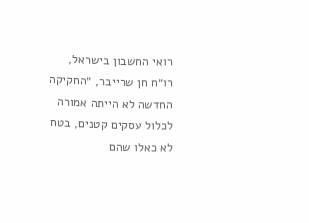רואי החשבון בישראל, רו״ח חן שרייבר, ״החקיקה החדשה לא הייתה אמורה לכלול עסקים קטנים, בטח לא כאלו שהם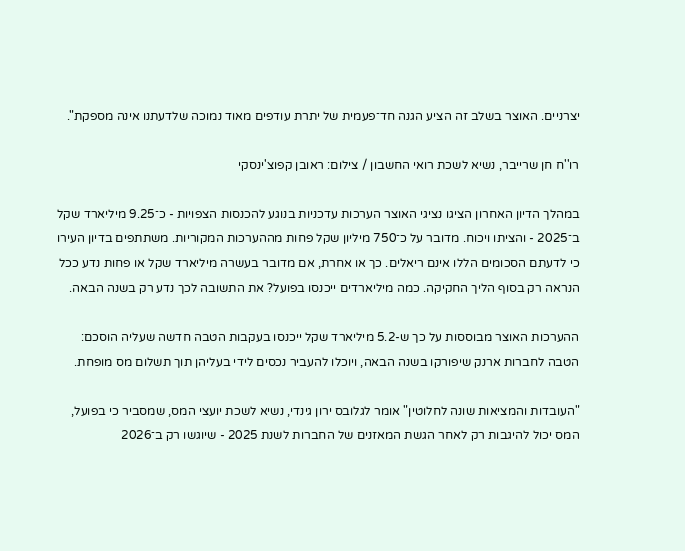יצרניים. האוצר בשלב זה הציע הגנה חד־פעמית של יתרת עודפים מאוד נמוכה שלדעתנו אינה מספקת".

רו''ח חן שרייבר, נשיא לשכת רואי החשבון / צילום: ראובן קפוצ'ינסקי

במהלך הדיון האחרון הציגו נציגי האוצר הערכות עדכניות בנוגע להכנסות הצפויות - כ־9.25 מיליארד שקל ב־2025 - והציתו ויכוח. מדובר על כ־750 מיליון שקל פחות מההערכות המקוריות. משתתפים בדיון העירו כי לדעתם הסכומים הללו אינם ריאלים. כך או אחרת, אם מדובר בעשרה מיליארד שקל או פחות נדע ככל הנראה רק בסוף הליך החקיקה. כמה מיליארדים ייכנסו בפועל? את התשובה לכך נדע רק בשנה הבאה.

ההערכות האוצר מבוססות על כך ש-5.2 מיליארד שקל ייכנסו בעקבות הטבה חדשה שעליה הוסכם: הטבה לחברות ארנק שיפורקו בשנה הבאה, ויוכלו להעביר נכסים לידי בעליהן תוך תשלום מס מופחת.

"העובדות והמציאות שונה לחלוטין" אומר לגלובס ירון גינדי, נשיא לשכת יועצי המס, שמסביר כי בפועל, המס יכול להיגבות רק לאחר הגשת המאזנים של החברות לשנת 2025 - שיוגשו רק ב־2026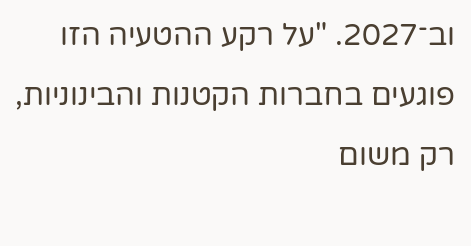וב־2027. "על רקע ההטעיה הזו פוגעים בחברות הקטנות והבינוניות, רק משום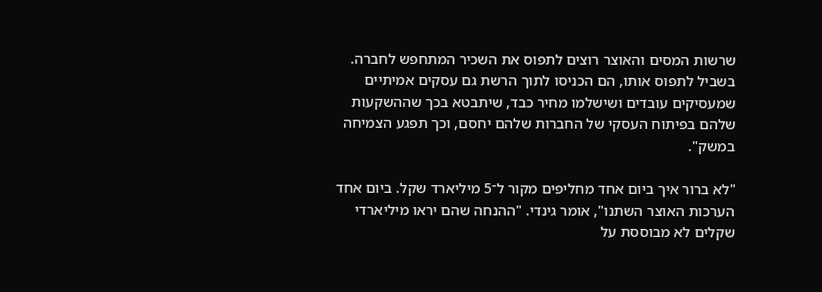שרשות המסים והאוצר רוצים לתפוס את השכיר המתחפש לחברה. בשביל לתפוס אותו, הם הכניסו לתוך הרשת גם עסקים אמיתיים שמעסיקים עובדים ושישלמו מחיר כבד, שיתבטא בכך שההשקעות שלהם בפיתוח העסקי של החברות שלהם יחסם, וכך תפגע הצמיחה במשק".

"לא ברור איך ביום אחד מחליפים מקור ל־5 מיליארד שקל. ביום אחד הערכות האוצר השתנו", אומר גינדי. "ההנחה שהם יראו מיליארדי שקלים לא מבוססת על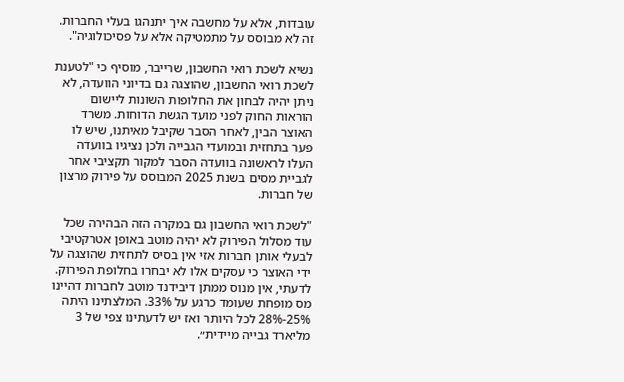עובדות, אלא על מחשבה איך יתנהגו בעלי החברות. זה לא מבוסס על מתמטיקה אלא על פסיכולוגיה".

נשיא לשכת רואי החשבון, שרייבר, מוסיף כי "לטענת לשכת רואי החשבון, שהוצגה גם בדיוני הוועדה, לא ניתן יהיה לבחון את החלופות השונות ליישום הוראות החוק לפני מועד הגשת הדוחות. משרד האוצר הבין, לאחר הסבר שקיבל מאיתנו, שיש לו פער בתחזית ובמועדי הגבייה ולכן נציגיו בוועדה העלו לראשונה בוועדה הסבר למקור תקציבי אחר לגביית מסים בשנת 2025 המבוסס על פירוק מרצון של חברות.

"לשכת רואי החשבון גם במקרה הזה הבהירה שכל עוד מסלול הפירוק לא יהיה מוטב באופן אטרקטיבי לבעלי אותן חברות אזי אין בסיס לתחזית שהוצגה על ידי האוצר כי עסקים אלו לא יבחרו בחלופת הפירוק. לדעתי, אין מנוס ממתן דיבידנד מוטב לחברות דהיינו מס מופחת שעומד כרגע על 33%. המלצתינו היתה 25%-28% לכל היותר ואז יש לדעתינו צפי של 3 מליארד גבייה מיידית״.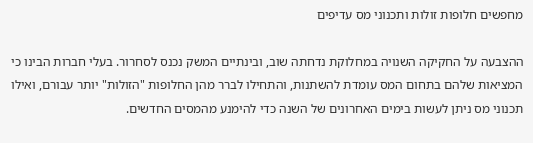מחפשים חלופות זולות ותכנוני מס עדיפים

ההצבעה על החקיקה השנויה במחלוקת נדחתה שוב, ובינתיים המשק נכנס לסחרור. בעלי חברות הבינו כי המציאות שלהם בתחום המס עומדת להשתנות, והתחילו לברר מהן החלופות "הזולות" יותר עבורם, ואילו תכנוני מס ניתן לעשות בימים האחרונים של השנה כדי להימנע מהמסים החדשים.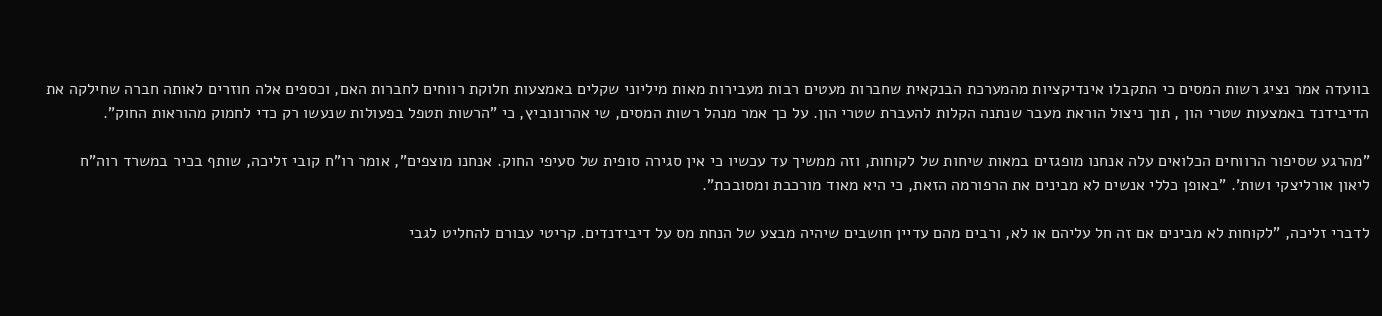בוועדה אמר נציג רשות המסים כי התקבלו אינדיקציות מהמערכת הבנקאית שחברות מעטים רבות מעבירות מאות מיליוני שקלים באמצעות חלוקת רווחים לחברות האם, וכספים אלה חוזרים לאותה חברה שחילקה את הדיבידנד באמצעות שטרי הון , תוך ניצול הוראת מעבר שנתנה הקלות להעברת שטרי הון. על כך אמר מנהל רשות המסים, שי אהרונוביץ, כי "הרשות תטפל בפעולות שנעשו רק כדי לחמוק מהוראות החוק".

"מהרגע שסיפור הרווחים הכלואים עלה אנחנו מופגזים במאות שיחות של לקוחות, וזה ממשיך עד עכשיו כי אין סגירה סופית של סעיפי החוק. אנחנו מוצפים", אומר רו"ח קובי זליכה, שותף בכיר במשרד רוה"ח ליאון אורליצקי ושות'. "באופן כללי אנשים לא מבינים את הרפורמה הזאת, כי היא מאוד מורכבת ומסובכת".

לדברי זליכה, "לקוחות לא מבינים אם זה חל עליהם או לא, ורבים מהם עדיין חושבים שיהיה מבצע של הנחת מס על דיבידנדים. קריטי עבורם להחליט לגבי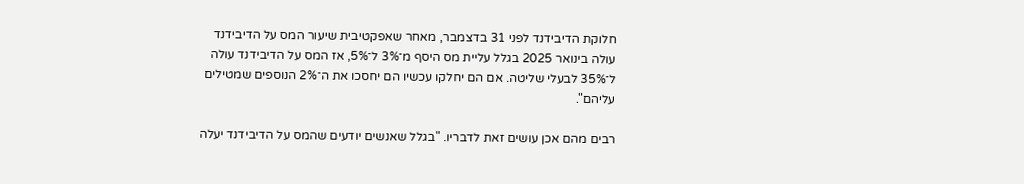חלוקת הדיבידנד לפני 31 בדצמבר, מאחר שאפקטיבית שיעור המס על הדיבידנד עולה בינואר 2025 בגלל עליית מס היסף מ־3% ל־5%, אז המס על הדיבידנד עולה ל־35% לבעלי שליטה. אם הם יחלקו עכשיו הם יחסכו את ה־2% הנוספים שמטילים עליהם".

רבים מהם אכן עושים זאת לדבריו. "בגלל שאנשים יודעים שהמס על הדיבידנד יעלה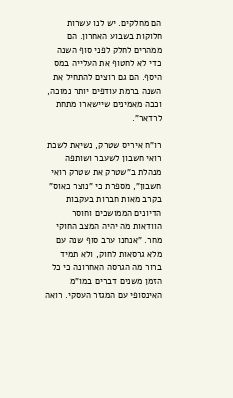הם מחלקים. יש לנו עשרות חלוקות בשבוע האחרון. הם ממהרים לחלק לפני סוף השנה כדי לא לחטוף את העלייה במס היסף. הם גם רוצים להתחיל את השנה ברמת עודפים יותר נמוכה, וככה מאמינים שיישארו מתחת לרדאר".

רו"ח איריס שטרק, נשיאת לשכת רואי חשבון לשעבר ושותפה מנהלת ב"שטרק את שטרק רואי חשבון", מספרת כי "נוצר כאוס" בקרב מאות חברות בעקבות הדיונים הממושכים וחוסר הוודאות מה יהיה המצב החוקי מחר. "אנחנו ערב סוף שנה עם מלא גרסאות לחוק, ולא תמיד ברור מה הגרסה האחרונה כי כל הזמן משנים דברים במו"מ האינסופי עם המגזר העסקי. רואה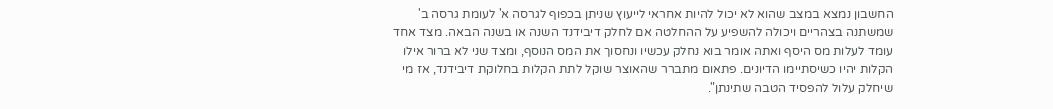החשבון נמצא במצב שהוא לא יכול להיות אחראי לייעוץ שניתן בכפוף לגרסה א' לעומת גרסה ב' שמשתנה בצהריים ויכולה להשפיע על ההחלטה אם לחלק דיבידנד השנה או בשנה הבאה. מצד אחד עומד לעלות מס היסף ואתה אומר בוא נחלק עכשיו ונחסוך את המס הנוסף, ומצד שני לא ברור אילו הקלות יהיו כשיסתיימו הדיונים. פתאום מתברר שהאוצר שוקל לתת הקלות בחלוקת דיבידנד, אז מי שיחלק עלול להפסיד הטבה שתינתן".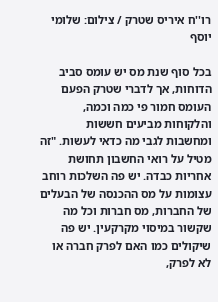רו''ח איריס שטרק / צילום: שלומי יוסף

בכל סוף שנת מס יש עומס סביב הדוחות, אך לדברי שטרק הפעם העומס חמור פי כמה וכמה, והלקוחות מביעים חששות ומחשבות לגבי מה כדאי לעשות. "זה מטיל על רואי החשבון תחושת אחריות כבדה. יש פה השלכות רוחב עצומות על מס ההכנסה של הבעלים של החברות, מס חברות וכל מה שקשור במיסוי מקרקעין. יש פה שיקולים כמו האם לפרק חברה או לא לפרק,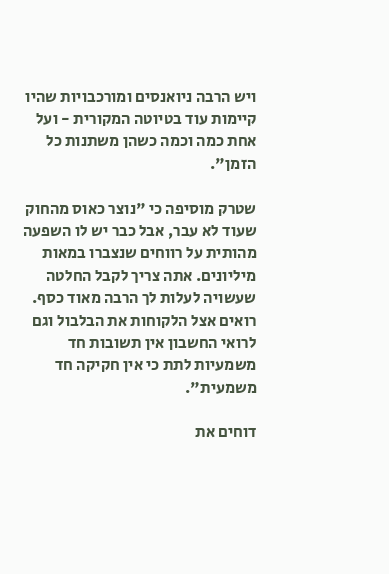ויש הרבה ניואנסים ומורכבויות שהיו קיימות עוד בטיוטה המקורית - ועל אחת כמה וכמה כשהן משתנות כל הזמן".

שטרק מוסיפה כי "נוצר כאוס מהחוק שעוד לא עבר, אבל כבר יש לו השפעה מהותית על רווחים שנצברו במאות מיליונים. אתה צריך לקבל החלטה שעשויה לעלות לך הרבה מאוד כסף. רואים אצל הלקוחות את הבלבול וגם לרואי החשבון אין תשובות חד משמעיות לתת כי אין חקיקה חד משמעית".

דוחים את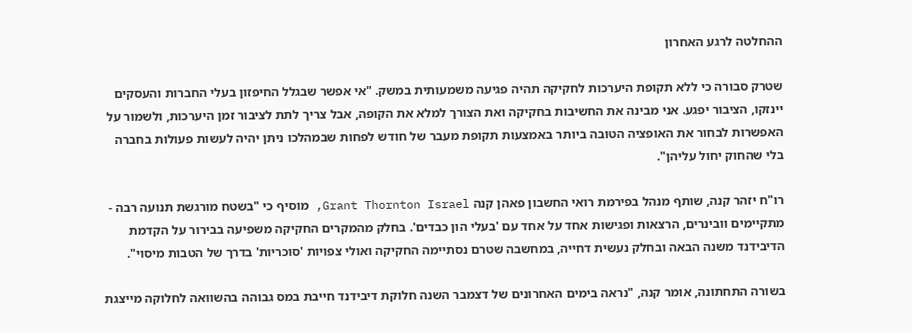ההחלטה לרגע האחרון

שטרק סבורה כי ללא תקופת היערכות לחקיקה תהיה פגיעה משמעותית במשק. "אי אפשר שבגלל החיפזון בעלי החברות והעסקים יינזקו, הציבור יפגע. אני מבינה את החשיבות בחקיקה ואת הצורך למלא את הקופה, אבל צריך לתת לציבור זמן היערכות, ולשמור על האפשרות לבחור את האופציה הטובה ביותר באמצעות תקופת מעבר של חודש לפחות שבמהלכו ניתן יהיה לעשות פעולות בחברה בלי שהחוק יחול עליהן".

רו"ח יזהר קנה, שותף מנהל בפירמת רואי החשבון פאהן קנה Grant Thornton Israel, מוסיף כי "בשטח מורגשת תנועה רבה - מתקיימים וובינרים, הרצאות ופגישות אחד על אחד עם 'בעלי הון כבדים'. בחלק מהמקרים החקיקה משפיעה בבירור על הקדמת הדיבידנד משנה הבאה ובחלק נעשית דחייה, במחשבה שטרם נסתיימה החקיקה ואולי צפויות 'סוכריות' בדרך של הטבות מיסוי".

בשורה התחתונה, אומר קנה, "נראה בימים האחרונים של דצמבר השנה חלוקת דיבידנד חייבת במס גבוהה בהשוואה לחלוקה מייצגת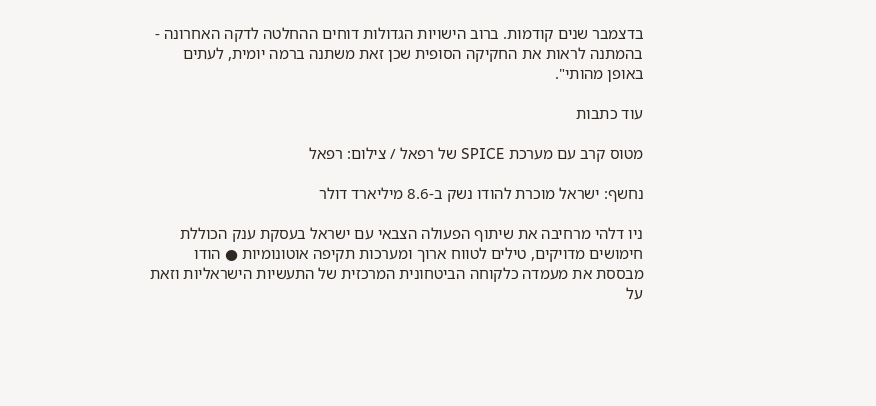בדצמבר שנים קודמות. ברוב הישויות הגדולות דוחים ההחלטה לדקה האחרונה - בהמתנה לראות את החקיקה הסופית שכן זאת משתנה ברמה יומית, לעתים באופן מהותי".

עוד כתבות

מטוס קרב עם מערכת SPICE של רפאל / צילום: רפאל

נחשף: ישראל מוכרת להודו נשק ב-8.6 מיליארד דולר

ניו דלהי מרחיבה את שיתוף הפעולה הצבאי עם ישראל בעסקת ענק הכוללת חימושים מדויקים, טילים לטווח ארוך ומערכות תקיפה אוטונומיות ● הודו מבססת את מעמדה כלקוחה הביטחונית המרכזית של התעשיות הישראליות וזאת על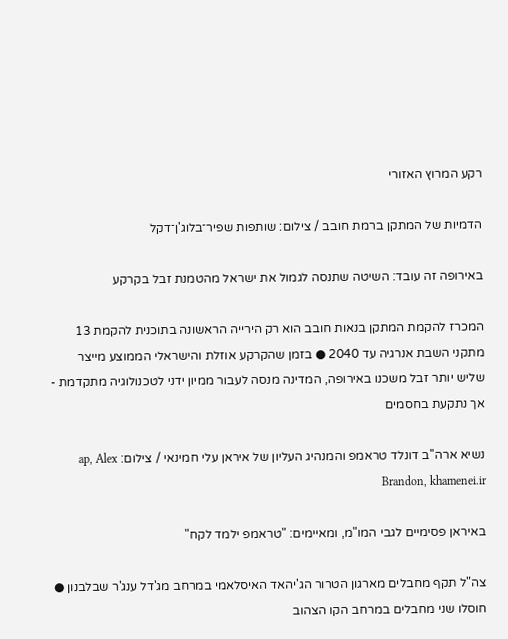רקע המרוץ האזורי

הדמיות של המתקן ברמת חובב / צילום: שותפות שפיר־בלוג'ן־דקל

באירופה זה עובד: השיטה שתנסה לגמול את ישראל מהטמנת זבל בקרקע

המכרז להקמת המתקן בנאות חובב הוא רק הירייה הראשונה בתוכנית להקמת 13 מתקני השבת אנרגיה עד 2040 ● בזמן שהקרקע אוזלת והישראלי הממוצע מייצר שליש יותר זבל משכנו באירופה, המדינה מנסה לעבור ממיון ידני לטכנולוגיה מתקדמת - אך נתקעת בחסמים

נשיא ארה''ב דונלד טראמפ והמנהיג העליון של איראן עלי חמינאי / צילום: ap, Alex Brandon, khamenei.ir

באיראן פסימיים לגבי המו"מ, ומאיימים: "טראמפ ילמד לקח"

צה"ל תקף מחבלים מארגון הטרור הג'יהאד האיסלאמי במרחב מג'דל ענג'ר שבלבנון ● חוסלו שני מחבלים במרחב הקו הצהוב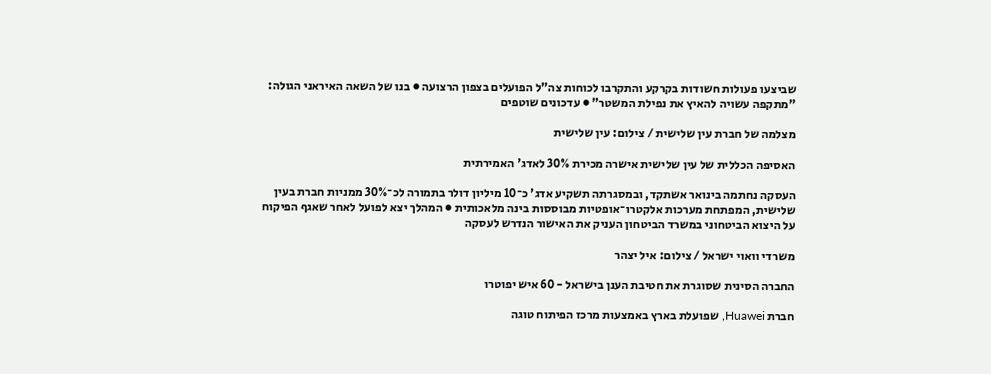שביצעו פעולות חשודות בקרקע והתקרבו לכוחות צה"ל הפועלים בצפון הרצועה ● בנו של השאה האיראני הגולה: "מתקפה עשויה להאיץ את נפילת המשטר" ● עדכונים שוטפים

מצלמה של חברת עין שלישית / צילום: עין שלישית

האסיפה הכללית של עין שלישית אישרה מכירת 30% לאדג' האמירתית

העסקה נחתמה בינואר אשתקד, ובמסגרתה תשקיע אדג' כ־10 מיליון דולר בתמורה לכ־30% ממניות חברת בעין שלישית, המפתחת מערכות אלקטרו־אופטיות מבוססות בינה מלאכותית ● המהלך יצא לפועל לאחר שאגף הפיקוח על היצוא הביטחוני במשרד הביטחון העניק את האישור הנדרש לעסקה

משרדי וואוי ישראל / צילום: איל יצהר

החברה הסינית שסוגרת את חטיבת הענן בישראל - 60 איש יפוטרו

חברת Huawei, שפועלת בארץ באמצעות מרכז הפיתוח טוגה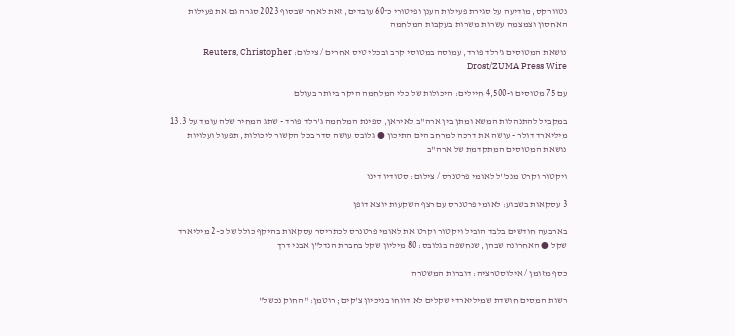נטוורקס, מודיעה על סגירת פעילות הענן ופיטורי כ־60 עובדים, זאת לאחר שבסוף 2023 סגרה גם את פעילות האחסון וצמצמה עשרות משרות בעקבות המלחמה

נושאת המטוסים ג'רלד פורד, עמוסה במטוסי קרב ובכלי טיס אחרים / צילום: Reuters, Christopher Drost/ZUMA Press Wire

עם 75 מטוסים ו-4,500 חיילים: היכולות של כלי המלחמה היקר ביותר בעולם

במקביל להתנהלות המשא ומתן בין ארה"ב לאיראן, ספינת המלחמה ג'רלד פורד - שתג המחיר שלה עומד על 13.3 מיליארד דולר - עושה את דרכה למרחב הים התיכון ● גלובס עושה סדר בכל הקשור ליכולות, תפעול ועלויות נושאת המטוסים המתקדמת של ארה"ב

ויקטור וקרט מנכ''ל לאומי פרטנרס / צילום: סטודיו דינו

3 עסקאות בשבוע: לאומי פרטנרס עם רצף השקעות יוצא דופן

בארבעה חודשים בלבד הוביל ויקטור וקרט את לאומי פרטנרס לכתריסר עסקאות בהיקף כולל של כ–2 מיליארד שקל ● האחרונה שבהן, שנחשפה בגלובס: 80 מיליון שקל בחברת הנדל"ן אבני דרך

כסף מזומן / אילוסטרציה: דוברות המשטרה

רשות המסים חושדת שמיליארדי שקלים לא דווחו בניכיון צ'קים; רוטמן: "החוק נכשל"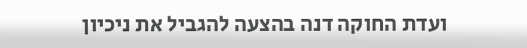ועדת החוקה דנה בהצעה להגביל את ניכיון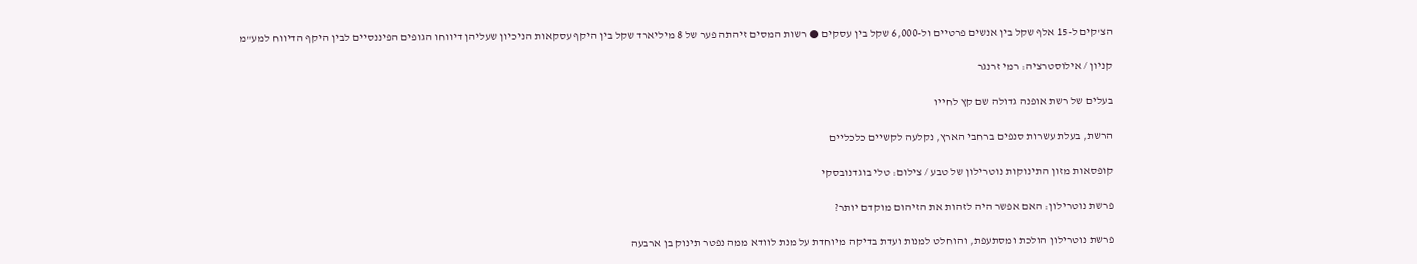הצ'קים ל-15 אלף שקל בין אנשים פרטיים ול-6,000 שקל בין עסקים ● רשות המסים זיהתה פער של 8 מיליארד שקל בין היקף עסקאות הניכיון שעליהן דיווחו הגופים הפיננסיים לבין היקף הדיווח למע"מ

קניון / אילוסטרציה: רמי זרנגר

בעלים של רשת אופנה גדולה שם קץ לחייו

הרשת, בעלת עשרות סנפים ברחבי הארץ, נקלעה לקשיים כלכליים

קופסאות מזון התינוקות נוטרילון של טבע / צילום: טלי בוגדנובסקי

פרשת נוטרילון: האם אפשר היה לזהות את הזיהום מוקדם יותר?

פרשת נוטרילון הולכת ומסתעפת, והוחלט למנות ועדת בדיקה מיוחדת על מנת לוודא ממה נפטר תינוק בן ארבעה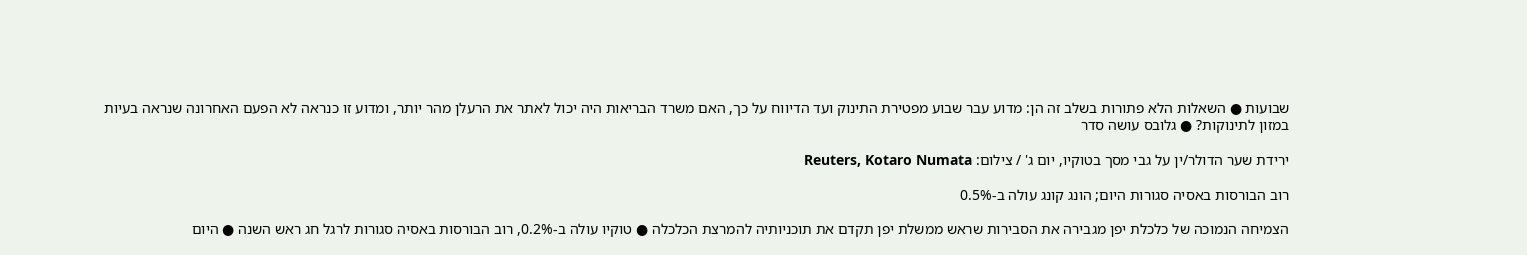שבועות ● השאלות הלא פתורות בשלב זה הן: מדוע עבר שבוע מפטירת התינוק ועד הדיווח על כך, האם משרד הבריאות היה יכול לאתר את הרעלן מהר יותר, ומדוע זו כנראה לא הפעם האחרונה שנראה בעיות במזון לתינוקות? ● גלובס עושה סדר

ירידת שער הדולר/ין על גבי מסך בטוקיו, יום ג' / צילום: Reuters, Kotaro Numata

רוב הבורסות באסיה סגורות היום; הונג קונג עולה ב-0.5%

הצמיחה הנמוכה של כלכלת יפן מגבירה את הסבירות שראש ממשלת יפן תקדם את תוכניותיה להמרצת הכלכלה ● טוקיו עולה ב-0.2%, רוב הבורסות באסיה סגורות לרגל חג ראש השנה ● היום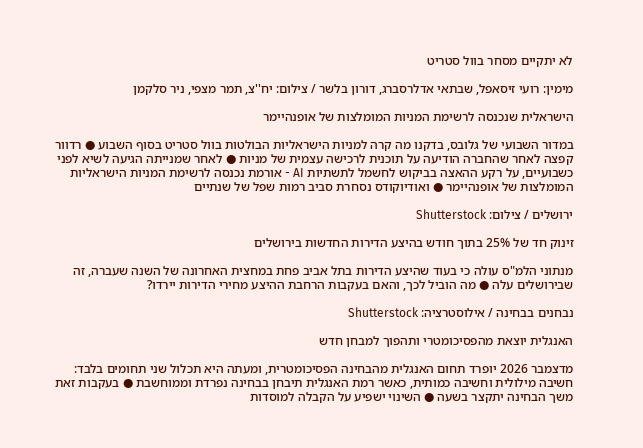לא יתקיים מסחר בוול סטריט

מימין: רועי זיסאפל, שבתאי אדלרסברג, דורון בלשר / צילום: יח''צ, תמר מצפי, ניר סלקמן

הישראלית שנכנסה לרשימת המניות המומלצות של אופנהיימר

במדור השבועי של גלובס, בדקנו מה קרה למניות הישראליות הבולטות בוול סטריט בסוף השבוע ● רדוור קפצה לאחר שהחברה הודיעה על תוכנית לרכישה עצמית של מניות ● לאחר שמנייתה הגיעה לשיא לפני כשבועיים, על רקע ההאצה בביקוש לחשמל לתשתיות AI - אורמת נכנסה לרשימת המניות הישראליות המומלצות של אופנהיימר ● ואודיוקודס נסחרת סביב רמות שפל של שנתיים

ירושלים / צילום: Shutterstock

זינוק חד של 25% בתוך חודש בהיצע הדירות החדשות בירושלים

מנתוני הלמ"ס עולה כי בעוד שהיצע הדירות בתל אביב פחת במחצית האחרונה של השנה שעברה, זה שבירושלים עלה ● מה הוביל לכך, והאם בעקבות הרחבת ההיצע מחירי הדירות יירדו?

נבחנים בבחינה / אילוסטרציה: Shutterstock

האנגלית יוצאת מהפסיכומטרי ותהפוך למבחן חדש

מדצמבר 2026 יופרד תחום האנגלית מהבחינה הפסיכומטרית, ומעתה היא תכלול שני תחומים בלבד: חשיבה מילולית וחשיבה כמותית, כאשר רמת האנגלית תיבחן בבחינה נפרדת וממוחשבת ● בעקבות זאת משך הבחינה יתקצר בשעה ● השינוי ישפיע על הקבלה למוסדות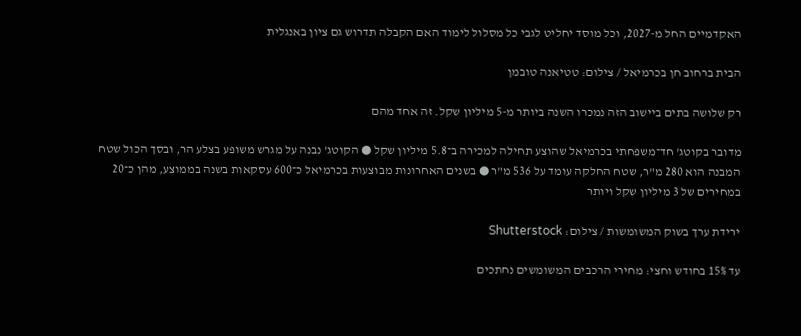האקדמיים החל מ-2027, וכל מוסד יחליט לגבי כל מסלול לימוד האם הקבלה תדרוש גם ציון באנגלית

הבית ברחוב חן בכרמיאל / צילום: טטיאנה טובמן

רק שלושה בתים ביישוב הזה נמכרו השנה ביותר מ-5 מיליון שקל. זה אחד מהם

מדובר בקוטג' חד־משפחתי בכרמיאל שהוצע תחילה למכירה ב־5.8 מיליון שקל ● הקוטג' נבנה על מגרש משופע בצלע הר, ובסך הכול שטח המבנה הוא 280 מ"ר, שטח החלקה עומד על 536 מ"ר ● בשנים האחרונות מבוצעות בכרמיאל כ־600 עסקאות בשנה בממוצע, מהן כ־20 במחירים של 3 מיליון שקל ויותר

ירידת ערך בשוק המשומשות / צילום: Shutterstock

עד 15% בחודש וחצי: מחירי הרכבים המשומשים נחתכים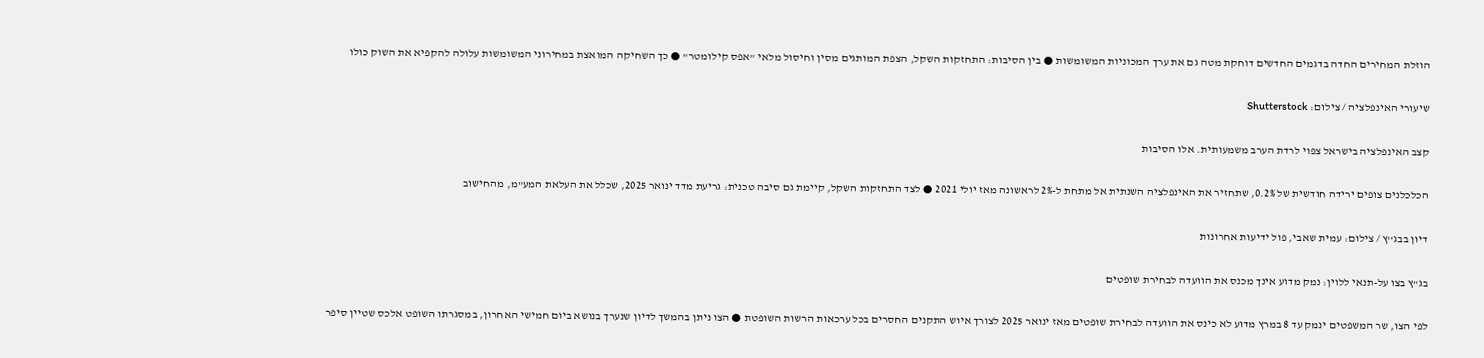הוזלת המחירים החדה בדגמים החדשים דוחקת מטה גם את ערך המכוניות המשומשות ● בין הסיבות: התחזקות השקל, הצפת המותגים מסין וחיסול מלאי "אפס קילומטר" ● כך השחיקה המואצת במחירוני המשומשות עלולה להקפיא את השוק כולו

שיעורי האינפלציה / צילום: Shutterstock

קצב האינפלציה בישראל צפוי לרדת הערב משמעותית. אלו הסיבות

הכלכלנים צופים ירידה חודשית של 0.2%, שתחזיר את האינפלציה השנתית אל מתחת ל-2% לראשונה מאז יולי 2021 ● לצד התחזקות השקל, קיימת גם סיבה טכנית: גריעת מדד ינואר 2025, שכלל את העלאת המע"מ, מהחישוב

דיון בבג''ץ / צילום: עמית שאבי, פול ידיעות אחרונות

בג"ץ בצו על-תנאי ללוין: נמק מדוע אינך מכנס את הוועדה לבחירת שופטים

לפי הצו, שר המשפטים ינמק עד 8 במרץ מדוע לא כינס את הוועדה לבחירת שופטים מאז ינואר 2025 לצורך איוש התקנים החסרים בכל ערכאות הרשות השופטת ● הצו ניתן בהמשך לדיון שנערך בנושא ביום חמישי האחרון, במסגרתו השופט אלכס שטיין סיפר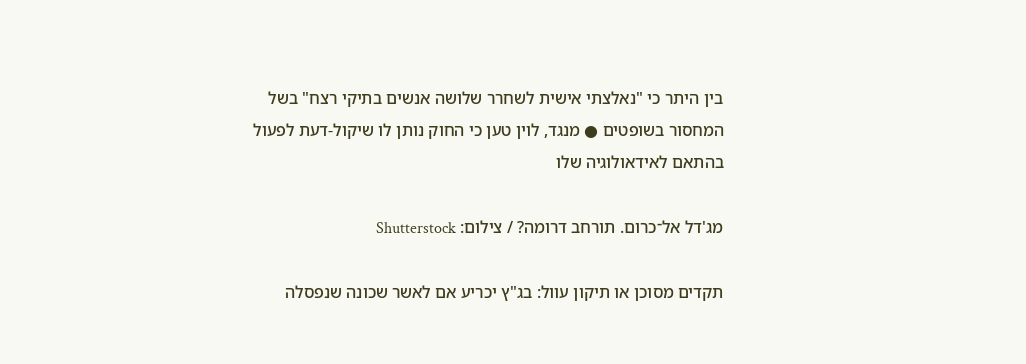בין היתר כי "נאלצתי אישית לשחרר שלושה אנשים בתיקי רצח" בשל המחסור בשופטים ● מנגד, לוין טען כי החוק נותן לו שיקול-דעת לפעול בהתאם לאידאולוגיה שלו

מג'דל אל־כרום. תורחב דרומה? / צילום: Shutterstock

תקדים מסוכן או תיקון עוול: בג"ץ יכריע אם לאשר שכונה שנפסלה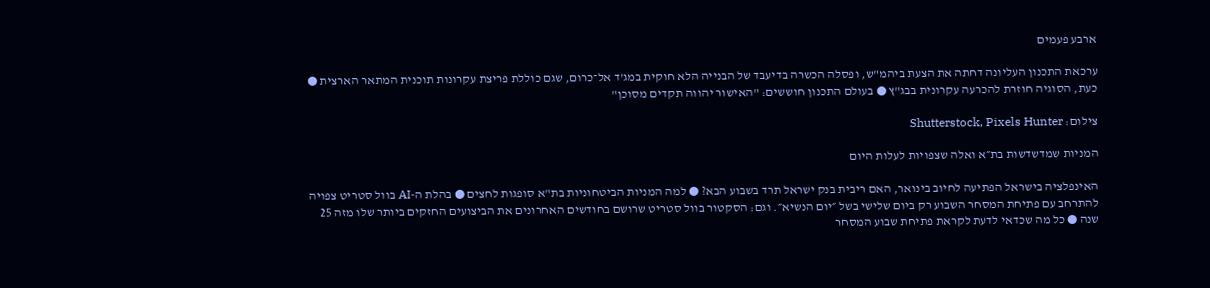ארבע פעמים

ערכאת התכנון העליונה דחתה את הצעת ביהמ"ש, ופסלה הכשרה בדיעבד של הבנייה הלא חוקית במג'ד אל־כרום, שגם כוללת פריצת עקרונות תוכנית המתאר הארצית ● כעת, הסוגיה חוזרת להכרעה עקרונית בבג"ץ ● בעולם התכנון חוששים: "האישור יהווה תקדים מסוכן"

צילום: Shutterstock, Pixels Hunter

המניות שמדשדשות בת״א ואלה שצפויות לעלות היום

האינפלציה בישראל הפתיעה לחיוב בינואר, האם ריבית בנק ישראל תרד בשבוע הבא? ● למה המניות הביטחוניות בת"א סופגות לחצים ● בהלת ה-AI בוול סטריט צפויה להתרחב עם פתיחת המסחר השבוע רק ביום שלישי בשל ״יום הנשיא״. וגם: הסקטור בוול סטריט שרושם בחודשים האחרונים את הביצועים החזקים ביותר שלו מזה 25 שנה ● כל מה שכדאי לדעת לקראת פתיחת שבוע המסחר